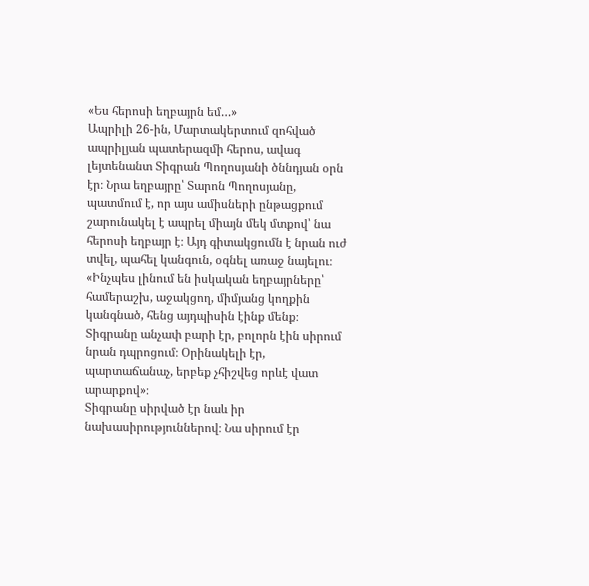«Ես հերոսի եղբայրն եմ…»
Ապրիլի 26-ին, Մարտակերտում զոհված ապրիլյան պատերազմի հերոս, ավագ լեյտենանտ Տիգրան Պողոսյանի ծննդյան օրն էր։ Նրա եղբայրը՝ Տարոն Պողոսյանը, պատմում է, որ այս ամիսների ընթացքում շարունակել է ապրել միայն մեկ մտքով՝ նա հերոսի եղբայր է։ Այդ գիտակցումն է նրան ուժ տվել, պահել կանգուն, օգնել առաջ նայելու։
«Ինչպես լինում են իսկական եղբայրները՝ համերաշխ, աջակցող, միմյանց կողքին կանգնած, հենց այդպիսին էինք մենք։ Տիգրանը անչափ բարի էր, բոլորն էին սիրում նրան դպրոցում։ Օրինակելի էր, պարտաճանաչ, երբեք չհիշվեց որևէ վատ արարքով»։
Տիգրանը սիրված էր նաև իր նախասիրություններով։ Նա սիրում էր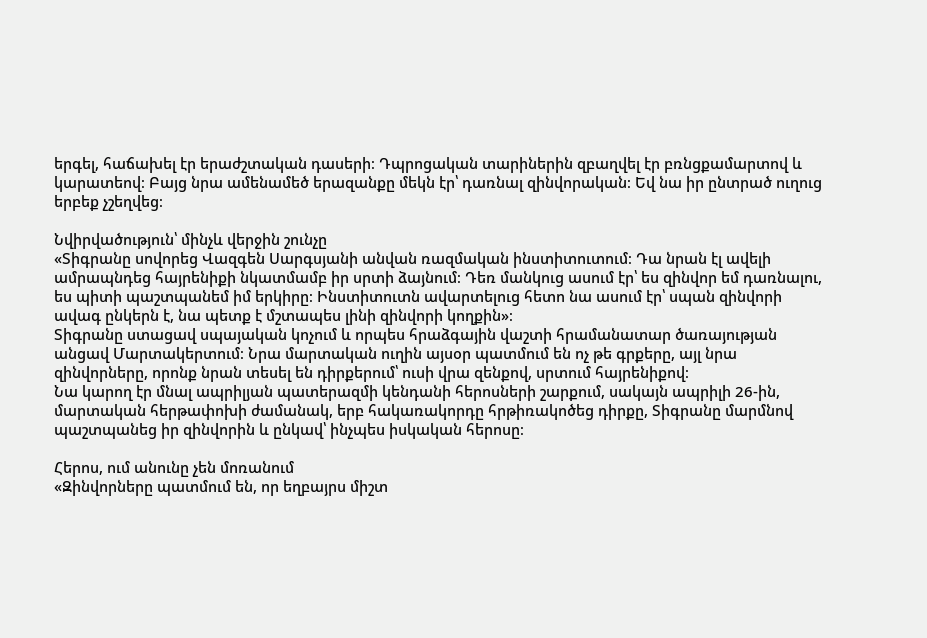երգել, հաճախել էր երաժշտական դասերի։ Դպրոցական տարիներին զբաղվել էր բռնցքամարտով և կարատեով։ Բայց նրա ամենամեծ երազանքը մեկն էր՝ դառնալ զինվորական։ Եվ նա իր ընտրած ուղուց երբեք չշեղվեց։

Նվիրվածություն՝ մինչև վերջին շունչը
«Տիգրանը սովորեց Վազգեն Սարգսյանի անվան ռազմական ինստիտուտում։ Դա նրան էլ ավելի ամրապնդեց հայրենիքի նկատմամբ իր սրտի ձայնում։ Դեռ մանկուց ասում էր՝ ես զինվոր եմ դառնալու, ես պիտի պաշտպանեմ իմ երկիրը։ Ինստիտուտն ավարտելուց հետո նա ասում էր՝ սպան զինվորի ավագ ընկերն է, նա պետք է մշտապես լինի զինվորի կողքին»։
Տիգրանը ստացավ սպայական կոչում և որպես հրաձգային վաշտի հրամանատար ծառայության անցավ Մարտակերտում։ Նրա մարտական ուղին այսօր պատմում են ոչ թե գրքերը, այլ նրա զինվորները, որոնք նրան տեսել են դիրքերում՝ ուսի վրա զենքով, սրտում հայրենիքով։
Նա կարող էր մնալ ապրիլյան պատերազմի կենդանի հերոսների շարքում, սակայն ապրիլի 26-ին, մարտական հերթափոխի ժամանակ, երբ հակառակորդը հրթիռակոծեց դիրքը, Տիգրանը մարմնով պաշտպանեց իր զինվորին և ընկավ՝ ինչպես իսկական հերոսը։

Հերոս, ում անունը չեն մոռանում
«Զինվորները պատմում են, որ եղբայրս միշտ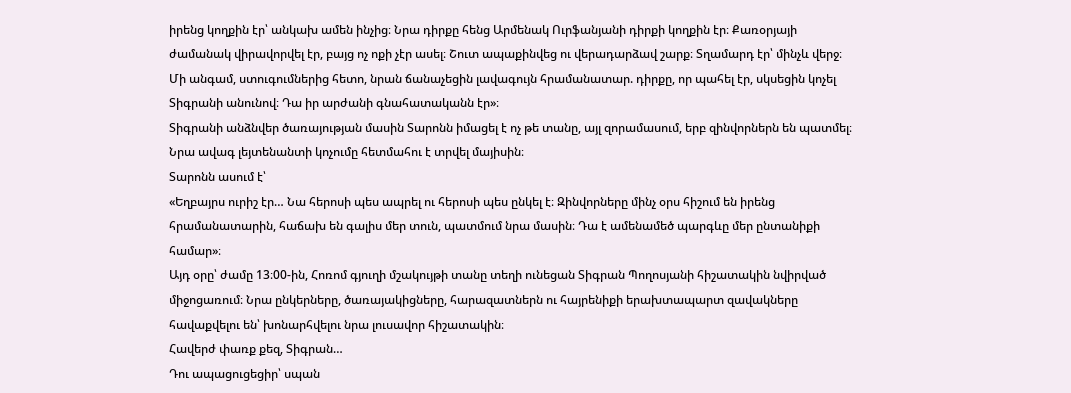իրենց կողքին էր՝ անկախ ամեն ինչից։ Նրա դիրքը հենց Արմենակ Ուրֆանյանի դիրքի կողքին էր։ Քառօրյայի ժամանակ վիրավորվել էր, բայց ոչ ոքի չէր ասել։ Շուտ ապաքինվեց ու վերադարձավ շարք։ Տղամարդ էր՝ մինչև վերջ։ Մի անգամ, ստուգումներից հետո, նրան ճանաչեցին լավագույն հրամանատար. դիրքը, որ պահել էր, սկսեցին կոչել Տիգրանի անունով։ Դա իր արժանի գնահատականն էր»։
Տիգրանի անձնվեր ծառայության մասին Տարոնն իմացել է ոչ թե տանը, այլ զորամասում, երբ զինվորներն են պատմել։ Նրա ավագ լեյտենանտի կոչումը հետմահու է տրվել մայիսին։
Տարոնն ասում է՝
«Եղբայրս ուրիշ էր… Նա հերոսի պես ապրել ու հերոսի պես ընկել է։ Զինվորները մինչ օրս հիշում են իրենց հրամանատարին, հաճախ են գալիս մեր տուն, պատմում նրա մասին։ Դա է ամենամեծ պարգևը մեր ընտանիքի համար»։
Այդ օրը՝ ժամը 13։00-ին, Հոռոմ գյուղի մշակույթի տանը տեղի ունեցան Տիգրան Պողոսյանի հիշատակին նվիրված միջոցառում։ Նրա ընկերները, ծառայակիցները, հարազատներն ու հայրենիքի երախտապարտ զավակները հավաքվելու են՝ խոնարհվելու նրա լուսավոր հիշատակին։
Հավերժ փառք քեզ, Տիգրան…
Դու ապացուցեցիր՝ սպան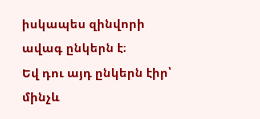իսկապես զինվորի ավագ ընկերն է։
Եվ դու այդ ընկերն էիր՝ մինչև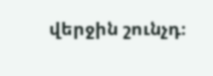վերջին շունչդ։